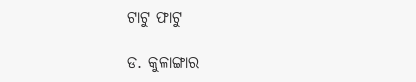ଟାଟୁ ଫାଟୁ

ଡ. କୁଳାଙ୍ଗାର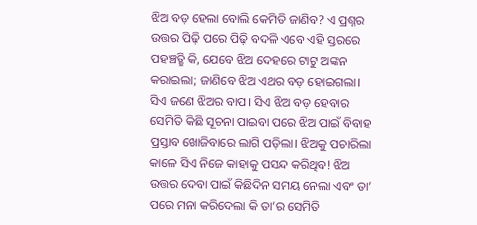ଝିଅ ବଡ଼ ହେଲା ବୋଲି କେମିତି ଜାଣିବ? ଏ ପ୍ରଶ୍ନର ଉତ୍ତର ପିଢ଼ି ପରେ ପିଢ଼ି ବଦଳି ଏବେ ଏହି ସ୍ତରରେ ପହଞ୍ଚତ୍ଛି କି, ଯେବେ ଝିଅ ଦେହରେ ଟାଟୁ ଅଙ୍କନ କରାଇଲା; ଜାଣିବେ ଝିଅ ଏଥର ବଡ଼ ହୋଇଗଲା।
ସିଏ ଜଣେ ଝିଅର ବାପ। ସିଏ ଝିଅ ବଡ଼ ହେବାର ସେମିତି କିଛି ସୂଚନା ପାଇବା ପରେ ଝିଅ ପାଇଁ ବିବାହ ପ୍ରସ୍ତାବ ଖୋଜିବାରେ ଲାଗି ପଡ଼ିଲା। ଝିଅକୁ ପଚାରିଲା କାଳେ ସିଏ ନିଜେ କାହାକୁ ପସନ୍ଦ କରିଥିବ! ଝିଅ ଉତ୍ତର ଦେବା ପାଇଁ କିଛିଦିନ ସମୟ ନେଲା ଏବଂ ତା’ ପରେ ମନା କରିଦେଲା କି ତା’ର ସେମିତି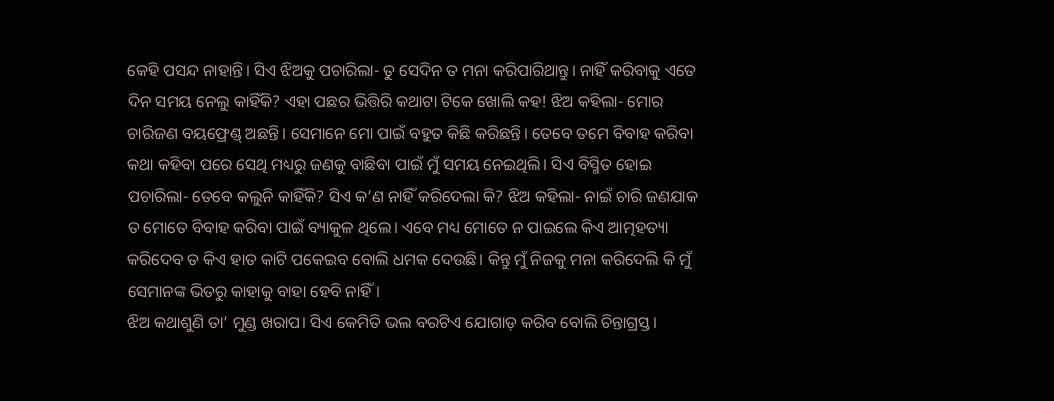କେହି ପସନ୍ଦ ନାହାନ୍ତି। ସିଏ ଝିଅକୁ ପଚାରିଲା- ତୁ ସେଦିନ ତ ମନା କରିପାରିଥାନ୍ତୁ। ନାହିଁ କରିବାକୁ ଏତେ ଦିନ ସମୟ ନେଲୁ କାହିଁକି? ଏହା ପଛର ଭିତ୍ତିରି କଥାଟା ଟିକେ ଖୋଲି କହ! ଝିଅ କହିଲା- ମୋର ଚାରିଜଣ ବୟଫ୍ରେଣ୍ଡ୍‌ ଅଛନ୍ତି। ସେମାନେ ମୋ ପାଇଁ ବହୁତ କିଛି କରିଛନ୍ତି। ତେବେ ତମେ ବିବାହ କରିବା କଥା କହିବା ପରେ ସେଥି ମଧ୍ୟରୁ ଜଣକୁ ବାଛିବା ପାଇଁ ମୁଁ ସମୟ ନେଇଥିଲି। ସିଏ ବିସ୍ମିତ ହୋଇ ପଚାରିଲା- ତେବେ କଲୁନି କାହିଁକି? ସିଏ କ’ଣ ନାହିଁ କରିଦେଲା କି? ଝିଅ କହିଲା- ନାଇଁ ଚାରି ଜଣଯାକ ତ ମୋତେ ବିବାହ କରିବା ପାଇଁ ବ୍ୟାକୁଳ ଥିଲେ। ଏବେ ମଧ୍ୟ ମୋତେ ନ ପାଇଲେ କିଏ ଆତ୍ମହତ୍ୟା କରିଦେବ ତ କିଏ ହାତ କାଟି ପକେଇବ ବୋଲି ଧମକ ଦେଉଛି। କିନ୍ତୁ ମୁଁ ନିଜକୁ ମନା କରିଦେଲି କି ମୁଁ ସେମାନଙ୍କ ଭିତରୁ କାହାକୁ ବାହା ହେବି ନାହିଁ।
ଝିଅ କଥାଶୁଣି ତା’ ମୁଣ୍ଡ ଖରାପ। ସିଏ କେମିତି ଭଲ ବରଟିଏ ଯୋଗାଡ଼ କରିବ ବୋଲି ଚିନ୍ତାଗ୍ରସ୍ତ।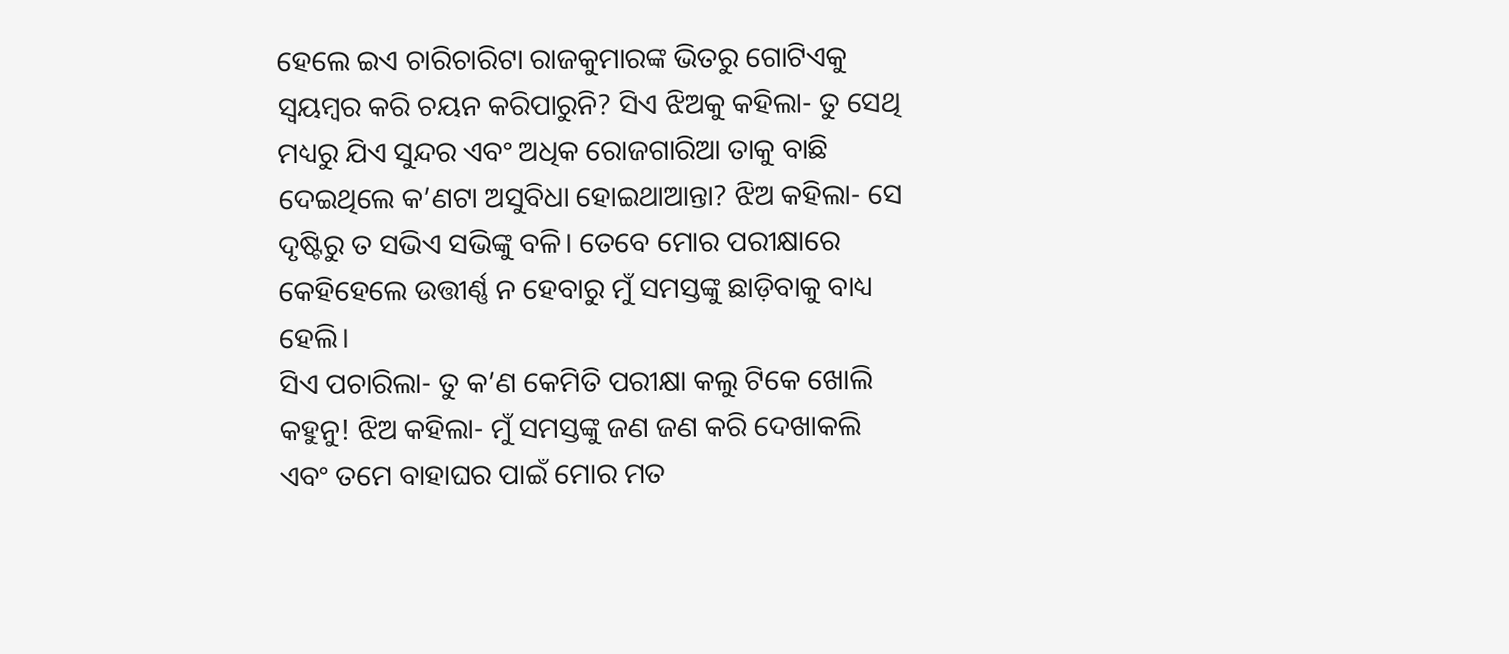ହେଲେ ଇଏ ଚାରିଚାରିଟା ରାଜକୁମାରଙ୍କ ଭିତରୁ ଗୋଟିଏକୁ ସ୍ବୟମ୍ବର କରି ଚୟନ କରିପାରୁନି? ସିଏ ଝିଅକୁ କହିଲା- ତୁ ସେଥି ମଧ୍ୟରୁ ଯିଏ ସୁନ୍ଦର ଏବଂ ଅଧିକ ରୋଜଗାରିଆ ତାକୁ ବାଛି ଦେଇଥିଲେ କ’ଣଟା ଅସୁବିଧା ହୋଇଥାଆନ୍ତା? ଝିଅ କହିଲା- ସେ ଦୃଷ୍ଟିରୁ ତ ସଭିଏ ସଭିଙ୍କୁ ବଳି। ତେବେ ମୋର ପରୀକ୍ଷାରେ କେହିହେଲେ ଉତ୍ତୀର୍ଣ୍ଣ ନ ହେବାରୁ ମୁଁ ସମସ୍ତଙ୍କୁ ଛାଡ଼ିବାକୁ ବାଧ୍ୟ ହେଲି।
ସିଏ ପଚାରିଲା- ତୁ କ’ଣ କେମିତି ପରୀକ୍ଷା କଲୁ ଟିକେ ଖୋଲି କହୁନୁ! ଝିଅ କହିଲା- ମୁଁ ସମସ୍ତଙ୍କୁ ଜଣ ଜଣ କରି ଦେଖାକଲି ଏବଂ ତମେ ବାହାଘର ପାଇଁ ମୋର ମତ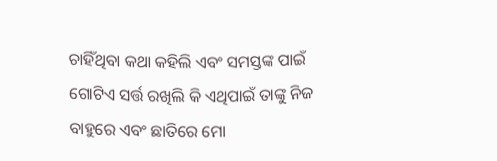ଚାହିଁଥିବା କଥା କହିଲି ଏବଂ ସମସ୍ତଙ୍କ ପାଇଁ ଗୋଟିଏ ସର୍ତ୍ତ ରଖିଲି କି ଏଥିପାଇଁ ତାଙ୍କୁ ନିଜ ବାହୁରେ ଏବଂ ଛାତିରେ ମୋ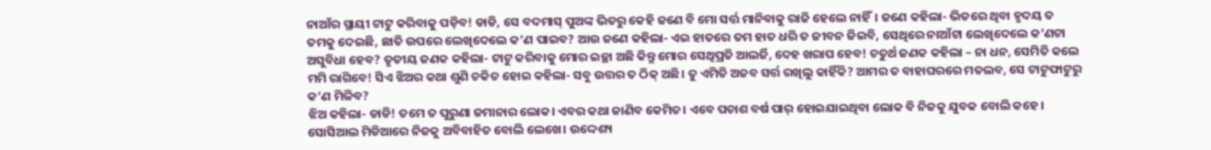ନାଆଁର ସ୍ଥାୟୀ ଟାଟୁ କରିବାକୁ ପଡ଼ିବ! ଡାଡି, ସେ ବଦମାସ୍‌ ପୁଅଙ୍କ ଭିତରୁ କେହି ଜଣେ ବି ମୋ ସର୍ତ୍ତ ମାନିବାକୁ ରାଜି ହେଲେ ନାହିଁ। ଜଣେ କହିଲା- ଭିତରେ ଥିବା ହୃଦୟ ତ ତମକୁ ଦେଇଛି, ଛାତି ଉପରେ ଲେଖିଦେଲେ କ’ଣ ପାଇବ? ଆଉ ଜଣେ କହିଲା- ଏଇ ହାତରେ ତମ ହାତ ଧରି ତ ଜୀବନ ଜିଇବି, ସେଥିରେ ନାଆଁଟା ଲେଖିଦେଲେ କ’ଣଟା ଅସୁବିଧା ହେବ? ତୃତୀୟ ଜଣକ କହିଲା- ଟାଟୁ କରିବାକୁ ମୋର ଇଚ୍ଛା ଅଛି କିନ୍ତୁ ମୋର ସେଥିପ୍ରତି ଆଲର୍ଜି, ଦେହ ଖରାପ ହେବ! ଚତୁର୍ଥ ଜଣକ କହିଲା – ନା ଧନ, ସେମିତି କଲେ ମମି ରାଗିବେ! ସିଏ ଝିଅର କଥା ଶୁଣି ଚକିତ ହୋଇ କହିଲା- ସବୁ ଉତ୍ତର ତ ଠିକ୍‌ ଅଛି। ତୁ ଏମିତି ଅଜବ ସର୍ତ୍ତ ରଖିଲୁ କାହିଁକି? ଆମର ତ ବାହାଘରରେ ମତଲବ, ସେ ଟାଟୁଫାଟୁରୁ କ’ଣ ମିଳିବ?
ଝିଅ କହିଲା- ଡାଡି! ତମେ ତ ପୁରୁଣା ଜମାନାର ଲୋକ। ଏବର କଥା ଜାଣିବ କେମିତ। ଏବେ ପଚାଶ ବର୍ଷ ପାର୍‌ ହୋଇଯାଇଥିବା ଲୋକ ବି ନିଜକୁ ଯୁବକ ବୋଲି କହେ। ସୋସିଆଲ ମିଡିଆରେ ନିଜକୁ ଅବିବାହିତ ବୋଲି ଲେଖେ। ଉଦ୍ଦେଶ୍ୟ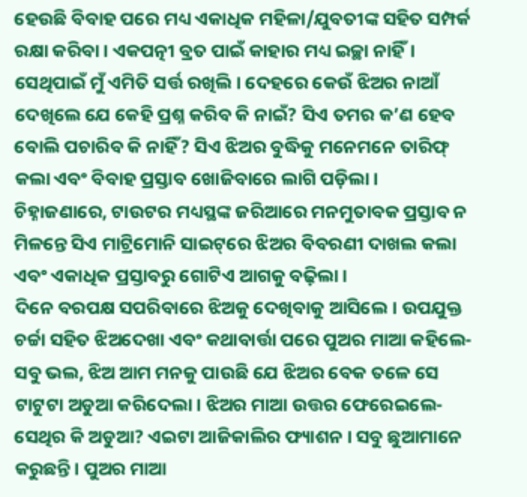ହେଉଛି ବିବାହ ପରେ ମଧ୍ୟ ଏକାଧିକ ମହିଳା/ଯୁବତୀଙ୍କ ସହିତ ସମ୍ପର୍କ ରକ୍ଷା କରିବା। ଏକପତ୍ନୀ ବ୍ରତ ପାଇଁ କାହାର ମଧ୍ୟ ଇଚ୍ଛା ନାହିଁ। ସେଥିପାଇଁ ମୁଁ ଏମିତି ସର୍ତ୍ତ ରଖିଲି। ଦେହରେ କେଉଁ ଝିଅର ନାଆଁ ଦେଖିଲେ ଯେ କେହି ପ୍ରଶ୍ନ କରିବ କି ନାଇଁ? ସିଏ ତମର କ’ଣ ହେବ ବୋଲି ପଚାରିବ କି ନାହିଁ? ସିଏ ଝିଅର ବୁଦ୍ଧିକୁ ମନେମନେ ତାରିଫ୍‌ କଲା ଏବଂ ବିବାହ ପ୍ରସ୍ତାବ ଖୋଜିବାରେ ଲାଗି ପଡ଼ିଲା। ଚିହ୍ନାଜଣାରେ, ଟାଉଟର ମଧ୍ୟସ୍ଥଙ୍କ ଜରିଆରେ ମନମୁତାବକ ପ୍ରସ୍ତାବ ନ ମିଳନ୍ତେ ସିଏ ମାଟ୍ରିମୋନି ସାଇଟ୍‌ରେ ଝିଅର ବିବରଣୀ ଦାଖଲ କଲା ଏବଂ ଏକାଧିକ ପ୍ରସ୍ତାବରୁ ଗୋଟିଏ ଆଗକୁ ବଢ଼ିଲା।
ଦିନେ ବରପକ୍ଷ ସପରିବାରେ ଝିଅକୁ ଦେଖିବାକୁ ଆସିଲେ। ଉପଯୁକ୍ତ ଚର୍ଚ୍ଚା ସହିତ ଝିଅଦେଖା ଏବଂ କଥାବାର୍ତ୍ତା ପରେ ପୁଅର ମାଆ କହିଲେ- ସବୁ ଭଲ, ଝିଅ ଆମ ମନକୁ ପାଉଛି ଯେ ଝିଅର ବେକ ତଳେ ସେ ଟାଟୁଟା ଅଡୁଆ କରିଦେଲା। ଝିଅର ମାଆ ଉତ୍ତର ଫେରେଇଲେ- ସେଥିର କି ଅଡୁଆ? ଏଇଟା ଆଜିକାଲିର ଫ୍ୟାଶନ । ସବୁ ଛୁଆମାନେ କରୁଛନ୍ତି। ପୁଅର ମାଆ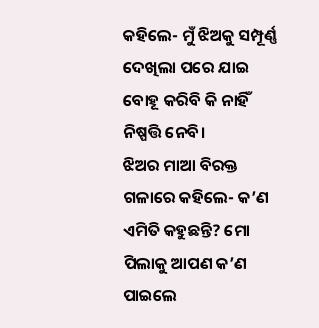କହିଲେ- ମୁଁ ଝିଅକୁ ସମ୍ପୂର୍ଣ୍ଣ ଦେଖିଲା ପରେ ଯାଇ ବୋହୂ କରିବି କି ନାହିଁ ନିଷ୍ପତ୍ତି ନେବି।
ଝିଅର ମାଆ ବିରକ୍ତ ଗଳାରେ କହିଲେ- କ’ଣ ଏମିତି କହୁଛନ୍ତି? ମୋ ପିଲାକୁ ଆପଣ କ’ଣ ପାଇଲେ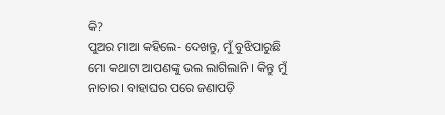କି?
ପୁଅର ମାଆ କହିଲେ- ଦେଖନ୍ତୁ, ମୁଁ ବୁଝିପାରୁଛି ମୋ କଥାଟା ଆପଣଙ୍କୁ ଭଲ ଲାଗିଲାନି । କିନ୍ତୁ ମୁଁ ନାଚାର। ବାହାଘର ପରେ ଜଣାପଡ଼ି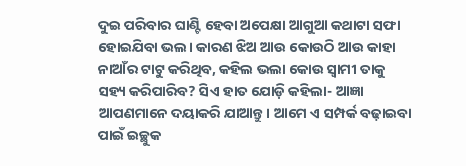ଦୁଇ ପରିବାର ଘାଣ୍ଟି ହେବା ଅପେକ୍ଷା ଆଗୁଆ କଥାଟା ସଫା ହୋଇଯିବା ଭଲ। କାରଣ ଝିଅ ଆଉ କୋଉଠି ଆଉ କାହା ନାଆଁର ଟାଟୁ କରିଥିବ, କହିଲ ଭଲା କୋଉ ସ୍ବାମୀ ତାକୁ ସହ୍ୟ କରିପାରିବ? ସିଏ ହାତ ଯୋଡ଼ି କହିଲା- ଆଜ୍ଞା ଆପଣମାନେ ଦୟାକରି ଯାଆନ୍ତୁ। ଆମେ ଏ ସମ୍ପର୍କ ବଢ଼ାଇବା ପାଇଁ ଇଚ୍ଛୁକ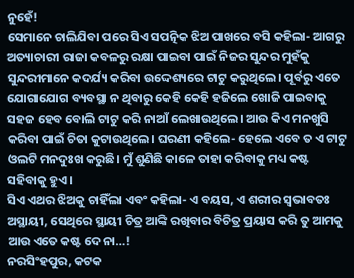ନୁହେଁ!
ସେମାନେ ଚାଲିଯିବା ପରେ ସିଏ ସପତ୍ନିକ ଝିଅ ପାଖରେ ବସି କହିଲା- ଆଗରୁ ଅତ୍ୟାଚାରୀ ରାଜା କବଳରୁ ରକ୍ଷା ପାଇବା ପାଇଁ ନିଜର ସୁନ୍ଦର ମୁହଁକୁ ସୁନ୍ଦରୀମାନେ କଦର୍ଯ୍ୟ କରିବା ଉଦ୍ଦେଶ୍ୟରେ ଟାଟୁ କରୁଥିଲେ। ପୂର୍ବରୁ ଏତେ ଯୋଗାଯୋଗ ବ୍ୟବସ୍ଥା ନ ଥିବାରୁ କେହି କେହି ହଜିଲେ ଖୋଜି ପାଇବାକୁ ସହଜ ହେବ ବୋଲି ଟାଟୁ କରି ନାଆଁ ଲେଖାଉଥିଲେ। ଆଉ କିଏ ମନଖୁସି କରିବା ପାଇଁ ଚିତା କୁଟାଉଥିଲେ। ଘରଣୀ କହିଲେ- ହେଲେ ଏବେ ତ ଏ ଟାଟୁ ଓଲଟି ମନଦୁଃଖ କରୁଛି। ମୁଁ ଶୁଣିଛି କାଳେ ତାହା କରିବାକୁ ମଧ୍ୟ କଷ୍ଟ ସହିବାକୁ ହୁଏ।
ସିଏ ଏଥର ଝିଅକୁ ଚାହିଁଲା ଏବଂ କହିଲା- ଏ ବୟସ, ଏ ଶରୀର ସ୍ବଭାବତଃ ଅସ୍ଥାୟୀ, ସେଥିରେ ସ୍ଥାୟୀ ଚିତ୍ର ଆଙ୍କି ରଖିବାର ବିଚିତ୍ର ପ୍ରୟାସ କରି ତୁ ଆମକୁ ଆଉ ଏତେ କଷ୍ଟ ଦେ ନା…!
ନରସିଂହପୁର, କଟକ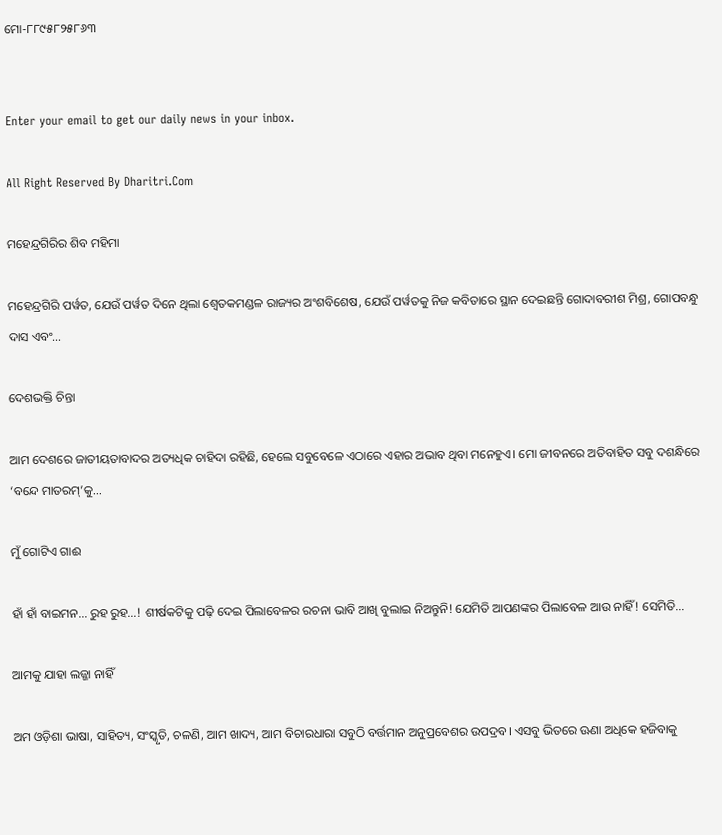ମୋ-୮୮୯୫୮୨୫୮୬୩


Enter your email to get our daily news in your inbox.

All Right Reserved By Dharitri.Com

ମହେନ୍ଦ୍ରଗିରିର ଶିବ ମହିମା

ମହେନ୍ଦ୍ରଗିରି ପର୍ୱତ, ଯେଉଁ ପର୍ୱତ ଦିନେ ଥିଲା ଶ୍ୱେତକମଣ୍ଡଳ ରାଜ୍ୟର ଅଂଶବିଶେଷ, ଯେଉଁ ପର୍ୱତକୁ ନିଜ କବିତାରେ ସ୍ଥାନ ଦେଇଛନ୍ତି ଗୋଦାବରୀଶ ମିଶ୍ର, ଗୋପବନ୍ଧୁ ଦାସ ଏବଂ…

ଦେଶଭକ୍ତି ଚିନ୍ତା

ଆମ ଦେଶରେ ଜାତୀୟତାବାଦର ଅତ୍ୟଧିକ ଚାହିଦା ରହିଛି, ହେଲେ ସବୁବେଳେ ଏଠାରେ ଏହାର ଅଭାବ ଥିବା ମନେହୁଏ। ମୋ ଜୀବନରେ ଅତିବାହିତ ସବୁ ଦଶନ୍ଧିରେ ‘ବନ୍ଦେ ମାତରମ୍‌’କୁ…

ମୁଁ ଗୋଟିଏ ଗାଈ

ହାଁ ହାଁ ବାଇମନ… ରୁହ ରୁହ…! ଶୀର୍ଷକଟିକୁ ପଢ଼ି ଦେଇ ପିଲାବେଳର ରଚନା ଭାବି ଆଖି ବୁଲାଇ ନିଅନ୍ତୁନି! ଯେମିତି ଆପଣଙ୍କର ପିଲାବେଳ ଆଉ ନାହିଁ! ସେମିତି…

ଆମକୁ ଯାହା ଲଜ୍ଜା ନାହିଁ

ଅମ ଓଡ଼ିଶା ଭାଷା, ସାହିତ୍ୟ, ସଂସ୍କୃତି, ଚଳଣି, ଆମ ଖାଦ୍ୟ, ଆମ ବିଚାରଧାରା ସବୁଠି ବର୍ତ୍ତମାନ ଅନୁପ୍ରବେଶର ଉପଦ୍ରବ। ଏସବୁ ଭିତରେ ଊଣା ଅଧିକେ ହଜିବାକୁ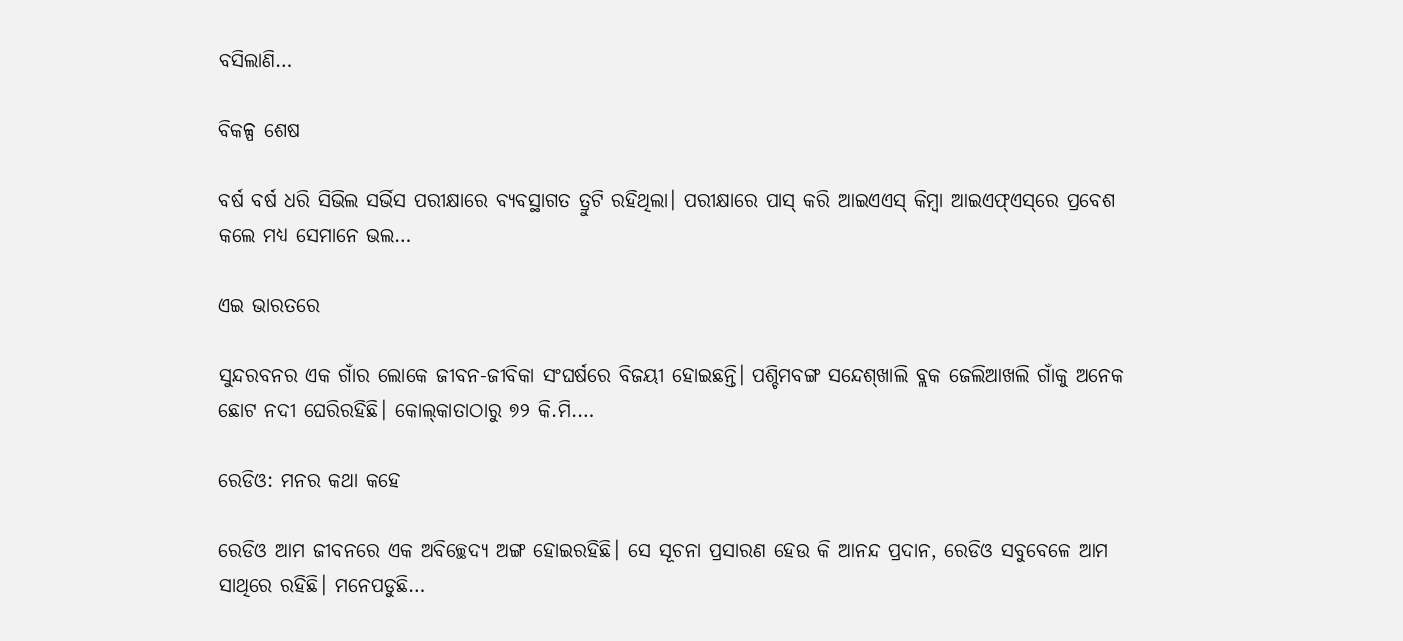ବସିଲାଣି…

ବିକଳ୍ପ ଶେଷ

ବର୍ଷ ବର୍ଷ ଧରି ସିଭିଲ ସର୍ଭିସ ପରୀକ୍ଷାରେ ବ୍ୟବସ୍ଥାଗତ ତ୍ରୁଟି ରହିଥିଲା। ପରୀକ୍ଷାରେ ପାସ୍‌ କରି ଆଇଏଏସ୍‌ କିମ୍ବା ଆଇଏଫ୍‌ଏସ୍‌ରେ ପ୍ରବେଶ କଲେ ମଧ୍ୟ ସେମାନେ ଭଲ…

ଏଇ ଭାରତରେ

ସୁନ୍ଦରବନର ଏକ ଗାଁର ଲୋକେ ଜୀବନ-ଜୀବିକା ସଂଘର୍ଷରେ ବିଜୟୀ ହୋଇଛନ୍ତି। ପଶ୍ଚିମବଙ୍ଗ ସନ୍ଦେଶ୍‌ଖାଲି ବ୍ଲକ ଜେଲିଆଖଲି ଗାଁକୁ ଅନେକ ଛୋଟ ନଦୀ ଘେରିରହିଛି। କୋଲ୍‌କାତାଠାରୁ ୭୨ କି.ମି.…

ରେଡିଓ: ମନର କଥା କହେ

ରେଡିଓ ଆମ ଜୀବନରେ ଏକ ଅବିଚ୍ଛେଦ୍ୟ ଅଙ୍ଗ ହୋଇରହିଛି। ସେ ସୂଚନା ପ୍ରସାରଣ ହେଉ କି ଆନନ୍ଦ ପ୍ରଦାନ, ରେଡିଓ ସବୁବେଳେ ଆମ ସାଥିରେ ରହିଛି। ମନେପଡୁଛି…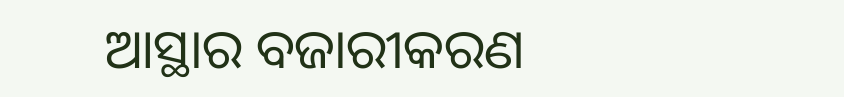ଆସ୍ଥାର ବଜାରୀକରଣ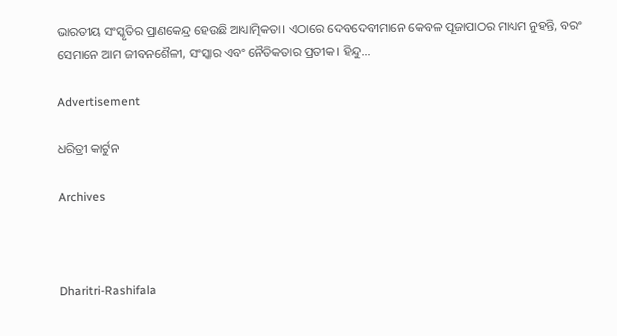ଭାରତୀୟ ସଂସ୍କୃତିର ପ୍ରାଣକେନ୍ଦ୍ର ହେଉଛି ଆଧ୍ୟାତ୍ମିକତା। ଏଠାରେ ଦେବଦେବୀମାନେ କେବଳ ପୂଜାପାଠର ମାଧ୍ୟମ ନୁହନ୍ତି, ବରଂ ସେମାନେ ଆମ ଜୀବନଶୈଳୀ, ସଂସ୍କାର ଏବଂ ନୈତିକତାର ପ୍ରତୀକ। ହିନ୍ଦୁ…

Advertisement

ଧରିତ୍ରୀ କାର୍ଟୁନ

Archives



Dharitri-Rashifala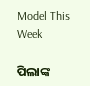Model This Week

ପିଲାଙ୍କ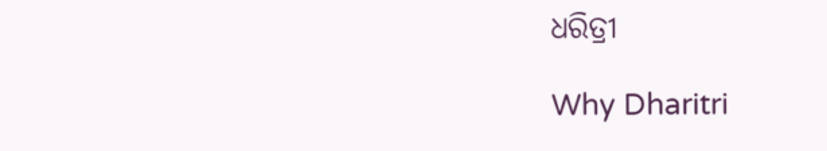ଧରିତ୍ରୀ

Why Dharitri